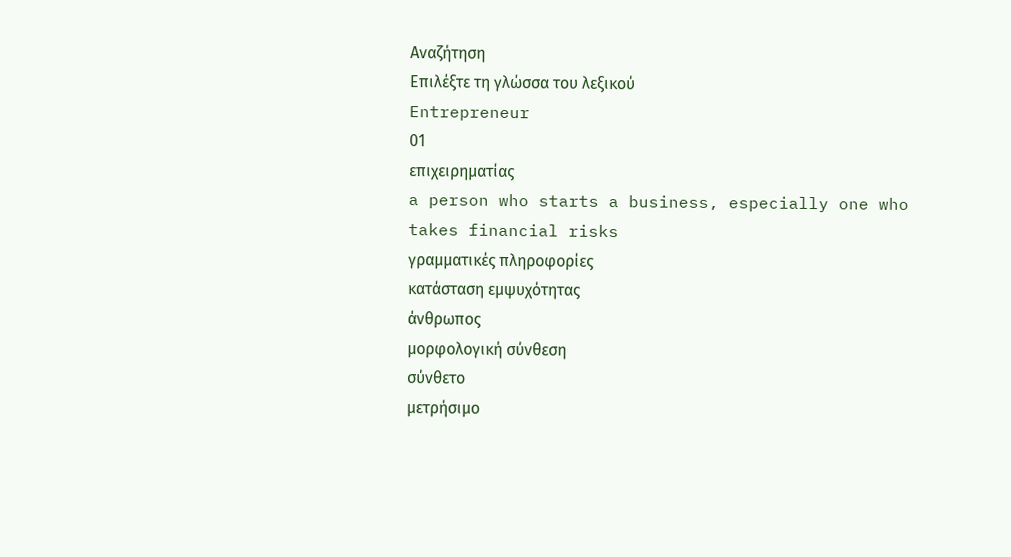Αναζήτηση
Επιλέξτε τη γλώσσα του λεξικού
Entrepreneur
01
επιχειρηματίας
a person who starts a business, especially one who takes financial risks
γραμματικές πληροφορίες
κατάσταση εμψυχότητας
άνθρωπος
μορφολογική σύνθεση
σύνθετο
μετρήσιμο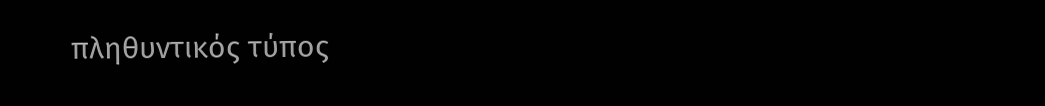πληθυντικός τύπος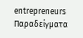entrepreneurs
Παραδείγματα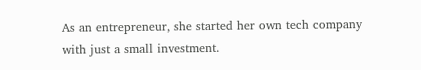As an entrepreneur, she started her own tech company with just a small investment.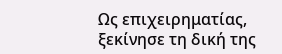Ως επιχειρηματίας, ξεκίνησε τη δική της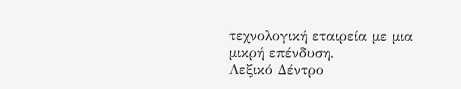τεχνολογική εταιρεία με μια μικρή επένδυση.
Λεξικό Δέντρο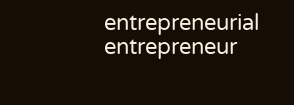entrepreneurial
entrepreneur